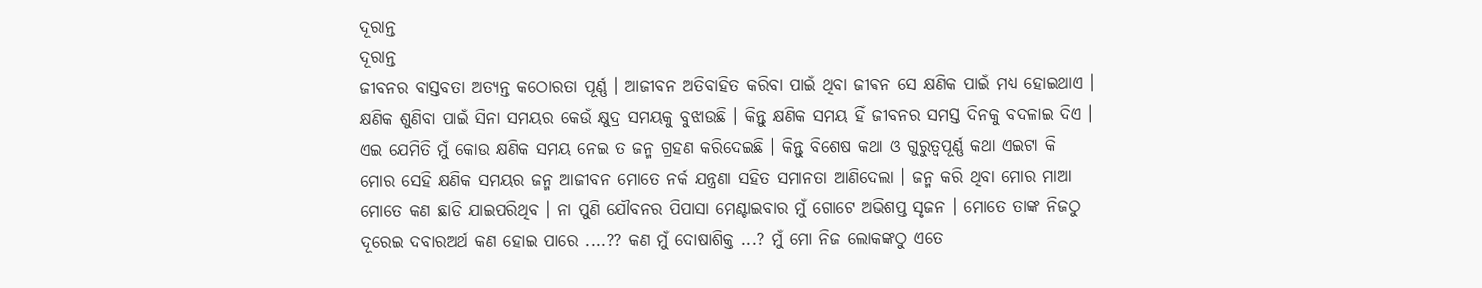ଦୂରାନ୍ତ
ଦୂରାନ୍ତ
ଜୀବନର ବାସ୍ତବତା ଅତ୍ୟନ୍ତ କଠୋରତା ପୂର୍ଣ୍ଣ । ଆଜୀବନ ଅତିବାହିତ କରିବା ପାଇଁ ଥିବା ଜୀଵନ ସେ କ୍ଷଣିକ ପାଇଁ ମଧ୍ୟ ହୋଇଥାଏ । କ୍ଷଣିକ ଶୁଣିବା ପାଇଁ ସିନା ସମୟର କେଉଁ କ୍ଷୁଦ୍ର ସମୟକୁ ବୁଝାଉଛି । କିନ୍ତୁ କ୍ଷଣିକ ସମୟ ହିଁ ଜୀବନର ସମସ୍ତ ଦିନକୁ ବଦଳାଇ ଦିଏ । ଏଇ ଯେମିତି ମୁଁ କୋଉ କ୍ଷଣିକ ସମୟ ନେଇ ତ ଜନ୍ମ ଗ୍ରହଣ କରିଦେଇଛି । କିନ୍ତୁ ବିଶେଷ କଥା ଓ ଗୁରୁତ୍ୱପୂର୍ଣ୍ଣ କଥା ଏଇଟା କି ମୋର ସେହି କ୍ଷଣିକ ସମୟର ଜନ୍ମ ଆଜୀବନ ମୋତେ ନର୍କ ଯନ୍ତ୍ରଣା ସହିତ ସମାନତା ଆଣିଦେଲା । ଜନ୍ମ କରି ଥିବା ମୋର ମାଆ ମୋତେ କଣ ଛାଡି ଯାଇପରିଥିବ । ନା ପୁଣି ଯୌବନର ପିପାସା ମେଣ୍ଟାଇବାର ମୁଁ ଗୋଟେ ଅଭିଶପ୍ତ ସୃଜନ । ମୋତେ ତାଙ୍କ ନିଜଠୁ ଦୂରେଇ ଦବାରଅର୍ଥ କଣ ହୋଇ ପାରେ ....?? କଣ ମୁଁ ଦୋଷାଶିକ୍ତ ...? ମୁଁ ମୋ ନିଜ ଲୋକଙ୍କଠୁ ଏତେ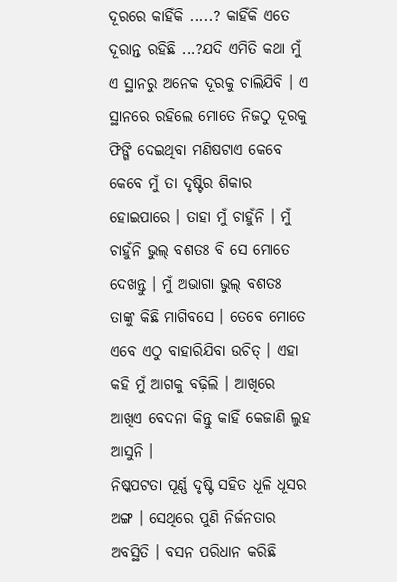ଦୂରରେ କାହିଁକି .....? କାହିଁକି ଏତେ ଦୂରାନ୍ତ ରହିଛି ...?ଯଦି ଏମିତି କଥା ମୁଁ ଏ ସ୍ଥାନରୁ ଅନେକ ଦୂରକୁ ଚାଲିଯିବି । ଏ ସ୍ଥାନରେ ରହିଲେ ମୋତେ ନିଜଠୁ ଦୂରକୁ ଫିଙ୍ଗି ଦେଇଥିବା ମଣିଷଟାଏ କେବେ କେବେ ମୁଁ ତା ଦୃଷ୍ଟିର ଶିକାର ହୋଇପାରେ । ତାହା ମୁଁ ଚାହୁଁନି । ମୁଁ ଚାହୁଁନି ଭୁଲ୍ ବଶତଃ ବି ସେ ମୋତେ ଦେଖନ୍ତୁ । ମୁଁ ଅଭାଗା ଭୁଲ୍ ବଶତଃ ତାଙ୍କୁ କିଛି ମାଗିବସେ । ତେବେ ମୋତେ ଏବେ ଏଠୁ ବାହାରିଯିବା ଉଚିତ୍ । ଏହା କହି ମୁଁ ଆଗକୁ ବଢ଼ିଲି । ଆଖିରେ ଆଖିଏ ବେଦନା କିନ୍ତୁ କାହିଁ କେଜାଣି ଲୁହ ଆସୁନି ।
ନିଷ୍କପଟତା ପୂର୍ଣ୍ଣ ଦୃଷ୍ଟି ସହିତ ଧୂଳି ଧୂସର ଅଙ୍ଗ । ସେଥିରେ ପୁଣି ନିର୍ଜନତାର ଅବସ୍ଥିତି । ବସନ ପରିଧାନ କରିଛି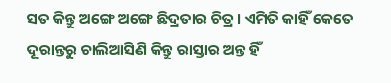ସତ କିନ୍ତୁ ଅଙ୍ଗେ ଅଙ୍ଗେ ଛିଦ୍ରତାର ଚିତ୍ର । ଏମିତି କାହିଁ କେତେ ଦୂରାନ୍ତରୁ ଚାଲିଆସିଣି କିନ୍ତୁ ରାସ୍ତାର ଅନ୍ତ ହିଁ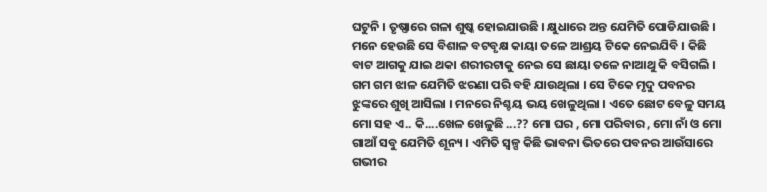ଘଟୁନି । ତୃଷ୍ଣାରେ ଗଳା ଶୁଷ୍କ ହୋଇଯାଉଛି । କ୍ଷୁଧାରେ ଅନ୍ତ ଯେମିତି ପୋଡିଯାଉଛି । ମନେ ହେଉଛି ସେ ବିଶାଳ ବଟବୃକ୍ଷ କାୟା ତଳେ ଆଶ୍ରୟ ଟିକେ ନେଇଯିବି । କିଛି ବାଟ ଆଗକୁ ଯାଇ ଥକା ଶରୀରଟାକୁ ନେଇ ସେ ଛାୟା ତଳେ ନାଆଥୁ କି ବସିଗଲି । ଗମ ଗମ ଝାଳ ଯେମିତି ଝରଣା ପରି ବହି ଯାଉଥିଲା । ସେ ଟିକେ ମୃଦୁ ପବନର ଝୁଙ୍କରେ ଶୁଖି ଆସିଲା । ମନରେ ନିଶ୍ଚୟ ଭୟ ଖେଳୁଥିଲା । ଏତେ ଛୋଟ ବେଳୁ ସମୟ ମୋ ସହ ଏ.. କି....ଖେଳ ଖେଳୁଛି ...?? ମୋ ଘର , ମୋ ପରିବାର , ମୋ ନାଁ ଓ ମୋ ଗାଆଁ ସବୁ ଯେମିତି ଶୂନ୍ୟ । ଏମିତି ସ୍ୱଳ୍ପ କିଛି ଭାବନା ଭିତରେ ପବନର ଆଉଁସାରେ ଗଭୀର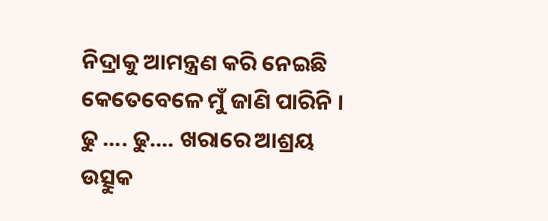ନିଦ୍ରାକୁ ଆମନ୍ତ୍ରଣ କରି ନେଇଛି କେତେବେଳେ ମୁଁ ଜାଣି ପାରିନି । ଢୁ .... ଢୁ.... ଖରାରେ ଆଶ୍ରୟ ଉତ୍ସୁକ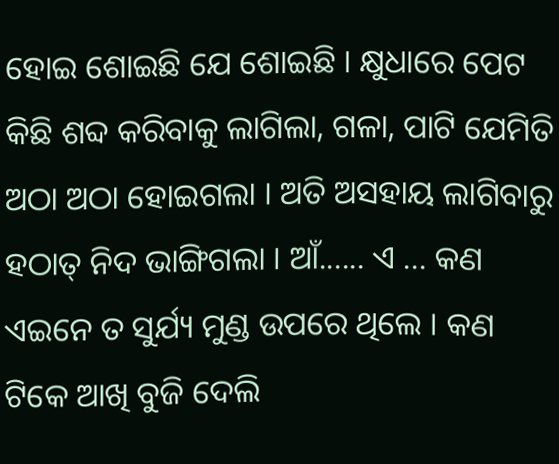ହୋଇ ଶୋଇଛି ଯେ ଶୋଇଛି । କ୍ଷୁଧାରେ ପେଟ କିଛି ଶବ୍ଦ କରିବାକୁ ଲାଗିଲା, ଗଳା, ପାଟି ଯେମିତି ଅଠା ଅଠା ହୋଇଗଲା । ଅତି ଅସହାୟ ଲାଗିବାରୁ ହଠାତ୍ ନିଦ ଭାଙ୍ଗିଗଲା । ଆଁ...... ଏ ... କଣ ଏଇନେ ତ ସୁର୍ଯ୍ୟ ମୁଣ୍ଡ ଉପରେ ଥିଲେ । କଣ ଟିକେ ଆଖି ବୁଜି ଦେଲି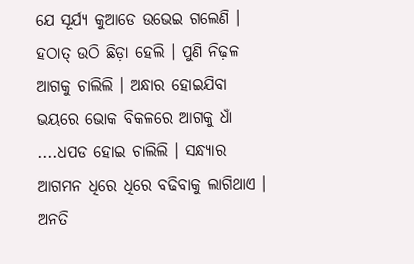ଯେ ସୂର୍ଯ୍ୟ କୁଆଡେ ଉଭେଇ ଗଲେଣି । ହଠାତ୍ ଉଠି ଛିଡ଼ା ହେଲି । ପୁଣି ନିଢ଼ଳ ଆଗକୁ ଚାଲିଲି । ଅନ୍ଧାର ହୋଇଯିବା ଭୟରେ ଭୋକ ବିକଳରେ ଆଗକୁ ଧାଁ ....ଧପଡ ହୋଇ ଚାଲିଲି । ସନ୍ଧ୍ୟାର ଆଗମନ ଧିରେ ଧିରେ ବଢିବାକୁ ଲାଗିଥାଏ । ଅନତି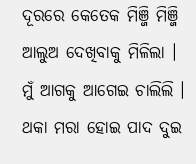ଦୂରରେ କେତେକ ମିଞ୍ଜି ମିଞ୍ଜି ଆଲୁଅ ଦେଖିବାକୁ ମିଳିଲା । ମୁଁ ଆଗକୁ ଆଗେଇ ଚାଲିଲି । ଥକା ମରା ହୋଇ ପାଦ ଦୁଇ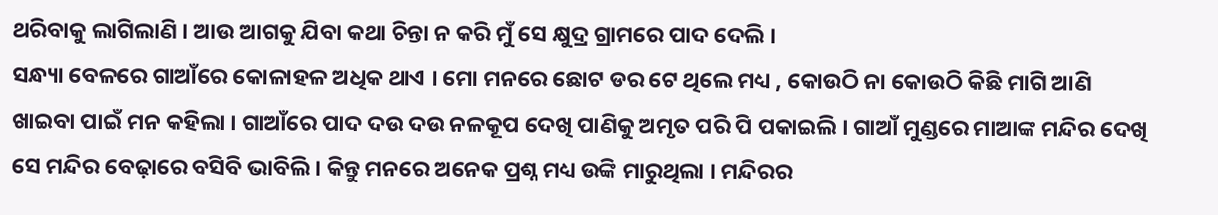ଥରିବାକୁ ଲାଗିଲାଣି । ଆଉ ଆଗକୁ ଯିବା କଥା ଚିନ୍ତା ନ କରି ମୁଁ ସେ କ୍ଷୁଦ୍ର ଗ୍ରାମରେ ପାଦ ଦେଲି ।
ସନ୍ଧ୍ୟା ବେଳରେ ଗାଆଁରେ କୋଳାହଳ ଅଧିକ ଥାଏ । ମୋ ମନରେ ଛୋଟ ଡର ଟେ ଥିଲେ ମଧ୍ୟ , କୋଉଠି ନା କୋଉଠି କିଛି ମାଗି ଆଣି ଖାଇବା ପାଇଁ ମନ କହିଲା । ଗାଆଁରେ ପାଦ ଦଉ ଦଉ ନଳକୂପ ଦେଖି ପାଣିକୁ ଅମୃତ ପରି ପି ପକାଇଲି । ଗାଆଁ ମୁଣ୍ଡରେ ମାଆଙ୍କ ମନ୍ଦିର ଦେଖି ସେ ମନ୍ଦିର ବେଢ଼ାରେ ବସିବି ଭାବିଲି । କିନ୍ତୁ ମନରେ ଅନେକ ପ୍ରଶ୍ନ ମଧ୍ୟ ଉଙ୍କି ମାରୁଥିଲା । ମନ୍ଦିରର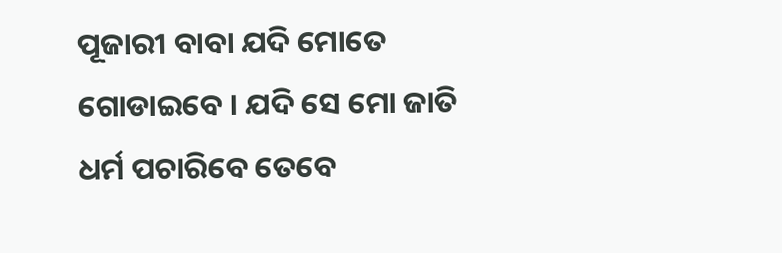ପୂଜାରୀ ବାବା ଯଦି ମୋତେ ଗୋଡାଇବେ । ଯଦି ସେ ମୋ ଜାତି ଧର୍ମ ପଚାରିବେ ତେବେ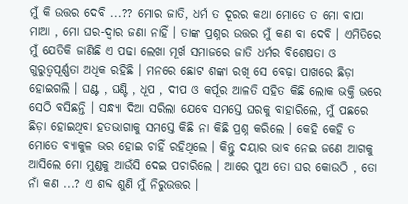ମୁଁ କି ଉତ୍ତର ଦେବି ...?? ମୋର ଜାତି, ଧର୍ମ ତ ଦୂରର କଥା ମୋତେ ତ ମୋ ବାପା ମାଆ , ମୋ ଘର-ଦ୍ଵାର ଜଣା ନାହିଁ । ତାଙ୍କ ପ୍ରଶ୍ନର ଉତ୍ତର ମୁଁ କଣ ବା ଦେବି । ଏମିତିରେ ମୁଁ ଯେତିକି ଜାଣିଛି ଏ ପଢା ଲେଖା ମୂର୍ଖ ସମାଜରେ ଜାତି ଧର୍ମର ବିଶେଷତା ଓ ଗୁରୁତ୍ୱପୂର୍ଣ୍ଣତା ଅଧିକ ରହିଛି । ମନରେ ଛୋଟ ଶଙ୍କା ରଖି ସେ ବେଢ଼ା ପାଖରେ ଛିଡ଼ା ହୋଇଗଲି । ଘଣ୍ଟ , ଘଣ୍ଟି , ଧୂପ , ଦୀପ ଓ କର୍ପୂର ଆଳତି ସହିତ କିଛି ଲୋକ ଭକ୍ତି ଭରେ ସେଠି ବସିଛନ୍ତି । ସନ୍ଧ୍ୟା ଦିଆ ସରିଲା ଯେବେ ସମସ୍ତେ ଘରକୁ ବାହାରିଲେ, ମୁଁ ପଛରେ ଛିଡ଼ା ହୋଇଥିବା ହତଭାଗାକୁ ସମସ୍ତେ କିଛି ନା କିଛି ପ୍ରଶ୍ନ କରିଲେ । କେହି କେହି ତ ମୋତେ ବ୍ୟାକୁଳ ଭର ହୋଇ ଚାହିଁ ରହିଥିଲେ । କିନ୍ତୁ ଦୟାର ଭାବ ନେଇ ଜଣେ ଆଗକୁ ଆସିଲେ ମୋ ମୁଣ୍ଡକୁ ଆଉଁସି ଦେଇ ପଚାରିଲେ । ଆରେ ପୁଅ ତୋ ଘର କୋଉଠି , ତୋ ନାଁ କଣ ...? ଏ ଶବ୍ଦ ଶୁଣି ମୁଁ ନିରୁଉତ୍ତର ।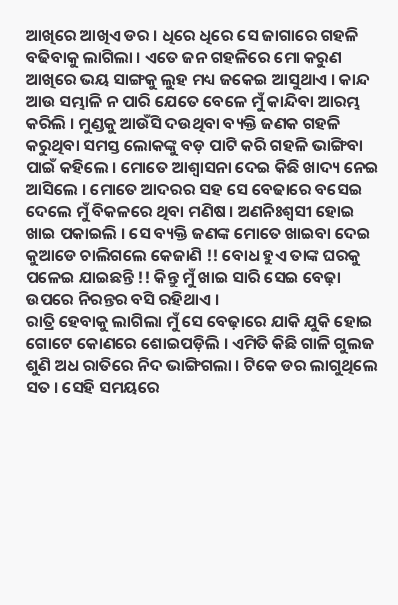ଆଖିରେ ଆଖିଏ ଡର । ଧିରେ ଧିରେ ସେ ଜାଗାରେ ଗହଳି ବଢିବାକୁ ଲାଗିଲା । ଏତେ ଜନ ଗହଳିରେ ମୋ କରୁଣ ଆଖିରେ ଭୟ ସାଙ୍ଗକୁ ଲୁହ ମଧ୍ୟ ଜକେଇ ଆସୁଥାଏ । କାନ୍ଦ ଆଉ ସମ୍ଭାଳି ନ ପାରି ଯେତେ ବେଳେ ମୁଁ କାନ୍ଦିବା ଆରମ୍ଭ କରିଲି । ମୁଣ୍ଡକୁ ଆଉଁସି ଦଉଥିବା ବ୍ୟକ୍ତି ଜଣକ ଗହଳି କରୁଥିବା ସମସ୍ତ ଲୋକଙ୍କୁ ବଡ଼ ପାଟି କରି ଗହଳି ଭାଙ୍ଗିବା ପାଇଁ କହିଲେ । ମୋତେ ଆଶ୍ଵାସନା ଦେଇ କିଛି ଖାଦ୍ୟ ନେଇ ଆସିଲେ । ମୋତେ ଆଦରର ସହ ସେ ବେଢାରେ ବସେଇ ଦେଲେ ମୁଁ ବିକଳରେ ଥିବା ମଣିଷ । ଅଣନିଃଶ୍ଵସୀ ହୋଇ ଖାଇ ପକାଇଲି । ସେ ବ୍ୟକ୍ତି ଜଣଙ୍କ ମୋତେ ଖାଇବା ଦେଇ କୁଆଡେ ଚାଲିଗଲେ କେଜାଣି !! ବୋଧ ହୁଏ ତାଙ୍କ ଘରକୁ ପଳେଇ ଯାଇଛନ୍ତି !! କିନ୍ତୁ ମୁଁ ଖାଇ ସାରି ସେଇ ବେଢ଼ା ଉପରେ ନିରନ୍ତର ବସି ରହିଥାଏ ।
ରାତ୍ରି ହେବାକୁ ଲାଗିଲା ମୁଁ ସେ ବେଢ଼ାରେ ଯାକି ଯୁକି ହୋଇ ଗୋଟେ କୋଣରେ ଶୋଇପଡ଼ିଲି । ଏମିତି କିଛି ଗାଳି ଗୁଲଜ ଶୁଣି ଅଧ ରାତିରେ ନିଦ ଭାଙ୍ଗିଗଲା । ଟିକେ ଡର ଲାଗୁଥିଲେ ସତ । ସେହି ସମୟରେ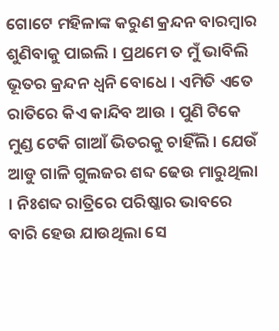ଗୋଟେ ମହିଳାଙ୍କ କରୁଣ କ୍ରନ୍ଦନ ବାରମ୍ବାର ଶୁଣିବାକୁ ପାଇଲି । ପ୍ରଥମେ ତ ମୁଁ ଭାବିଲି ଭୂତର କ୍ରନ୍ଦନ ଧ୍ଵନି ବୋଧେ । ଏମିତି ଏତେ ରାତିରେ କିଏ କାନ୍ଦିବ ଆଉ । ପୁଣି ଟିକେ ମୁଣ୍ଡ ଟେକି ଗାଆଁ ଭିତରକୁ ଚାହିଁଲି । ଯେଉଁ ଆଡୁ ଗାଳି ଗୁଲଜର ଶବ୍ଦ ଢେଉ ମାରୁଥିଲା । ନିଃଶବ୍ଦ ରାତ୍ରିରେ ପରିଷ୍କାର ଭାବରେ ବାରି ହେଉ ଯାଉଥିଲା ସେ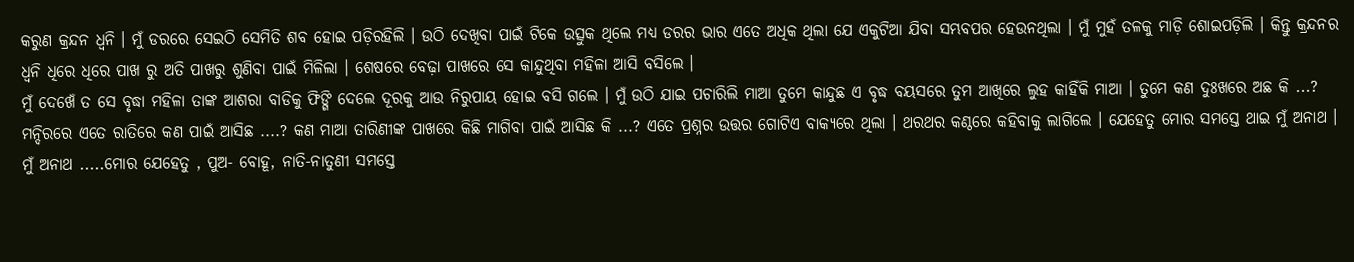କରୁଣ କ୍ରନ୍ଦନ ଧ୍ଵନି । ମୁଁ ଡରରେ ସେଇଠି ସେମିତି ଶବ ହୋଇ ପଡ଼ିରହିଲି । ଉଠି ଦେଖିବା ପାଇଁ ଟିକେ ଉତ୍ସୁକ ଥିଲେ ମଧ୍ୟ ଡରର ଭାର ଏତେ ଅଧିକ ଥିଲା ଯେ ଏକୁଟିଆ ଯିବା ସମ୍ଭବପର ହେଉନଥିଲା । ମୁଁ ମୁହଁ ତଳକୁ ମାଡ଼ି ଶୋଇପଡ଼ିଲି । କିନ୍ତୁ କ୍ରନ୍ଦନର ଧ୍ଵନି ଧିରେ ଧିରେ ପାଖ ରୁ ଅତି ପାଖରୁ ଶୁଣିବା ପାଇଁ ମିଳିଲା । ଶେଷରେ ବେଢ଼ା ପାଖରେ ସେ କାନ୍ଦୁଥିବା ମହିଳା ଆସି ବସିଲେ ।
ମୁଁ ଦେଖେଁ ତ ସେ ବୃଦ୍ଧା ମହିଳା ତାଙ୍କ ଆଶରା ବାଡିକୁ ଫିଙ୍ଗି ଦେଲେ ଦୂରକୁ ଆଉ ନିରୁପାୟ ହୋଇ ବସି ଗଲେ । ମୁଁ ଉଠି ଯାଇ ପଚାରିଲି ମାଆ ତୁମେ କାନ୍ଦୁଛ ଏ ବୃଦ୍ଧ ବୟସରେ ତୁମ ଆଖିରେ ଲୁହ କାହିଁକି ମାଆ । ତୁମେ କଣ ଦୁଃଖରେ ଅଛ କି ...? ମନ୍ଦିରରେ ଏତେ ରାତିରେ କଣ ପାଇଁ ଆସିଛ ....? କଣ ମାଆ ତାରିଣୀଙ୍କ ପାଖରେ କିଛି ମାଗିବା ପାଇଁ ଆସିଛ କି ...? ଏତେ ପ୍ରଶ୍ନର ଉତ୍ତର ଗୋଟିଏ ବାକ୍ୟରେ ଥିଲା । ଥରଥର କଣ୍ଠରେ କହିବାକୁ ଲାଗିଲେ । ଯେହେତୁ ମୋର ସମସ୍ତେ ଥାଇ ମୁଁ ଅନାଥ । ମୁଁ ଅନାଥ .....ମୋର ଯେହେତୁ , ପୁଅ- ବୋହୂ, ନାତି-ନାତୁଣୀ ସମସ୍ତେ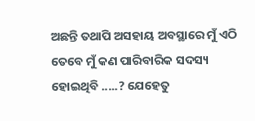ଅଛନ୍ତି ତଥାପି ଅସହାୟ ଅବସ୍ଥାରେ ମୁଁ ଏଠି ତେବେ ମୁଁ କଣ ପାରିବାରିକ ସଦସ୍ୟ ହୋଇଥିବି .....? ଯେହେତୁ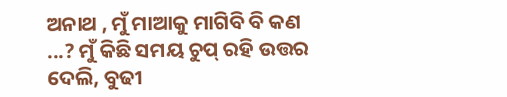ଅନାଥ , ମୁଁ ମାଆକୁ ମାଗିବି ବି କଣ ...? ମୁଁ କିଛି ସମୟ ଚୁପ୍ ରହି ଉତ୍ତର ଦେଲି, ବୁଢୀ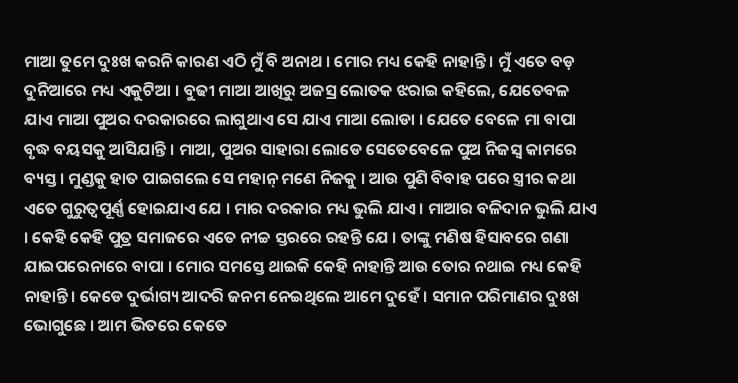ମାଆ ତୁମେ ଦୁଃଖ କରନି କାରଣ ଏଠି ମୁଁ ବି ଅନାଥ । ମୋର ମଧ୍ୟ କେହି ନାହାନ୍ତି । ମୁଁ ଏତେ ବଡ଼ ଦୁନିଆରେ ମଧ୍ୟ ଏକୁଟିଆ । ବୁଢୀ ମାଆ ଆଖିରୁ ଅଜସ୍ର ଲୋତକ ଝରାଇ କହିଲେ, ଯେତେବଳ ଯାଏ ମାଆ ପୁଅର ଦରକାରରେ ଲାଗୁଥାଏ ସେ ଯାଏ ମାଆ ଲୋଡା । ଯେତେ ବେଳେ ମା ବାପା ବୃଦ୍ଧ ବୟସକୁ ଆସିଯାନ୍ତି । ମାଆ, ପୁଅର ସାହାରା ଲୋଡେ ସେତେବେଳେ ପୁଅ ନିଜସ୍ଵ କାମରେ ବ୍ୟସ୍ତ । ମୁଣ୍ଡକୁ ହାତ ପାଇଗଲେ ସେ ମହାନ୍ ମଣେ ନିଜକୁ । ଆଉ ପୁଣି ବିବାହ ପରେ ସ୍ତ୍ରୀର କଥା ଏତେ ଗୁରୁତ୍ୱପୂର୍ଣ୍ଣ ହୋଇଯାଏ ଯେ । ମାର ଦରକାର ମଧ୍ୟ ଭୁଲି ଯାଏ । ମାଆର ବଳିଦାନ ଭୁଲି ଯାଏ । କେହି କେହି ପୁତ୍ର ସମାଜରେ ଏତେ ନୀଚ୍ଚ ସ୍ତରରେ ରହନ୍ତି ଯେ । ତାଙ୍କୁ ମଣିଷ ହିସାବରେ ଗଣା ଯାଇପରେନାରେ ବାପା । ମୋର ସମସ୍ତେ ଥାଇକି କେହି ନାହାନ୍ତି ଆଉ ତୋର ନଥାଇ ମଧ୍ୟ କେହି ନାହାନ୍ତି । କେଡେ ଦୁର୍ଭାଗ୍ୟ ଆଦରି ଜନମ ନେଇଥିଲେ ଆମେ ଦୁହେଁ । ସମାନ ପରିମାଣର ଦୁଃଖ ଭୋଗୁଛେ । ଆମ ଭିତରେ କେତେ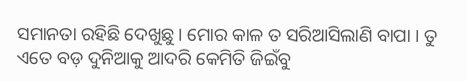ସମାନତା ରହିଛି ଦେଖୁଛୁ । ମୋର କାଳ ତ ସରିଆସିଲାଣି ବାପା । ତୁ ଏତେ ବଡ଼ ଦୁନିଆକୁ ଆଦରି କେମିତି ଜିଇଁବୁ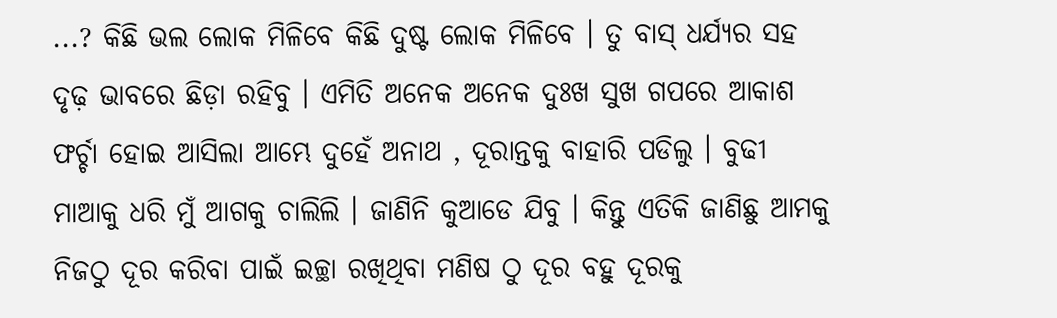...? କିଛି ଭଲ ଲୋକ ମିଳିବେ କିଛି ଦୁଷ୍ଟ ଲୋକ ମିଳିବେ । ତୁ ବାସ୍ ଧର୍ଯ୍ୟର ସହ ଦୃଢ଼ ଭାବରେ ଛିଡ଼ା ରହିବୁ । ଏମିତି ଅନେକ ଅନେକ ଦୁଃଖ ସୁଖ ଗପରେ ଆକାଶ ଫର୍ଚ୍ଚା ହୋଇ ଆସିଲା ଆମ୍ଭେ ଦୁହେଁ ଅନାଥ , ଦୂରାନ୍ତକୁ ବାହାରି ପଡିଲୁ । ବୁଢୀ ମାଆକୁ ଧରି ମୁଁ ଆଗକୁ ଚାଲିଲି । ଜାଣିନି କୁଆଡେ ଯିବୁ । କିନ୍ତୁ ଏତିକି ଜାଣିଛୁ ଆମକୁ ନିଜଠୁ ଦୂର କରିବା ପାଇଁ ଇଚ୍ଛା ରଖିଥିବା ମଣିଷ ଠୁ ଦୂର ବହୁ ଦୂରକୁ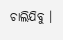ଚାଲିଯିବୁ ।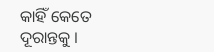କାହିଁ କେତେ ଦୂରାନ୍ତକୁ ।